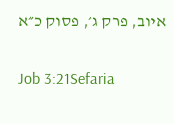איוב, פרק ג׳, פסוק כ״א

Job 3:21Sefaria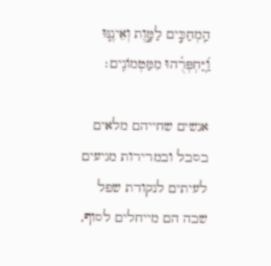הַֽמְחַכִּ֣ים לַמָּ֣וֶת וְאֵינֶ֑נּוּ וַֽ֝יַּחְפְּרֻ֗הוּ מִמַּטְמוֹנִֽים׃

אנשים שחייהם מלאים בסבל ובמרירות מגיעים לעיתים לנקודת שפל שבה הם מייחלים לסוף,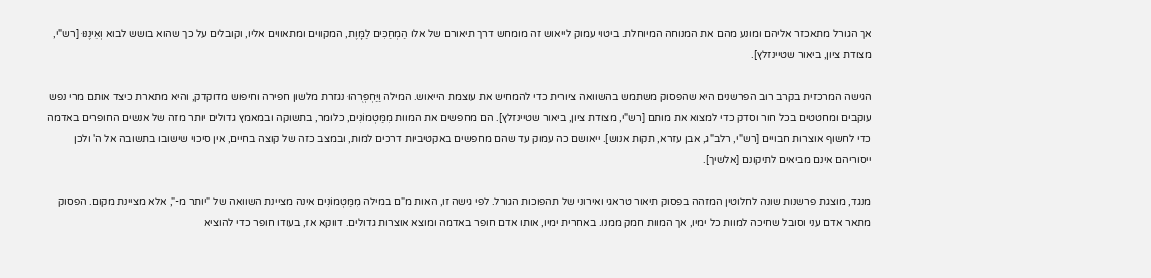אך הגורל מתאכזר אליהם ומונע מהם את המנוחה המיוחלת. ביטוי עמוק לייאוש זה מומחש דרך תיאורם של אלו הַמְחַכִּים לַמָּוֶת, המקווים ומתאווים אליו, וקובלים על כך שהוא בושש לבוא וְאֵינֶנּוּ [רש"י, מצודת ציון, ביאור שטיינזלץ].

הגישה המרכזית בקרב רוב הפרשנים היא שהפסוק משתמש בהשוואה ציורית כדי להמחיש את עוצמת הייאוש. המילה וַיַּחְפְּרֻהוּ נגזרת מלשון חפירה וחיפוש מדוקדק, והיא מתארת כיצד אותם מרי נפש עוקבים ומחטטים בכל חור וסדק כדי למצוא את מותם [רש"י, מצודת ציון, ביאור שטיינזלץ]. הם מחפשים את המוות מִמַּטְמוֹנִים, כלומר, בתשוקה ובמאמץ גדולים יותר מזה של אנשים החופרים באדמה כדי לחשוף אוצרות חבויים [רש"י, רלב"ג, אבן עזרא, תקות אנוש]. ייאושם כה עמוק עד שהם מחפשים באקטיביות דרכים למות, ובמצב כזה של קוצה בחיים, אין סיכוי שישובו בתשובה אל ה' ולכן ייסוריהם אינם מביאים לתיקונם [אלשיך].

מנגד, מוצגת פרשנות שונה לחלוטין המזהה בפסוק תיאור טראגי ואירוני של תהפוכות הגורל. לפי גישה זו, האות מ"ם במילה מִמַּטְמוֹנִים אינה מציינת השוואה של "יותר מ-", אלא מציינת מקום. הפסוק מתאר אדם עני וסובל שחיכה למוות כל ימיו, אך המוות חמק ממנו. באחרית ימיו, אותו אדם חופר באדמה ומוצא אוצרות גדולים. דווקא אז, בעודו חופר כדי להוציא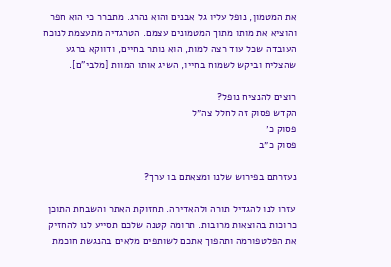את המטמון, נופל עליו גל אבנים והוא נהרג. מתברר כי הוא חפר והוציא את מותו מתוך המטמונים עצמם. הטרגדיה מתעצמת לנוכח העובדה שכל עוד רצה למות, הוא נותר בחיים, ודווקא ברגע שהצליח וביקש לשמוח בחייו, השיג אותו המוות [מלבי"ם].

רוצים להנציח נופל?
הקדש פסוק זה לחלל צה״ל
פסוק כ׳
פסוק כ״ב

נעזרתם בפירוש שלנו ומצאתם בו ערך?

עזרו לנו להגדיל תורה ולהאדירה. תחזוקת האתר והשבחת התוכן כרוכות בהוצאות מרובות. תרומה קטנה שלכם תסייע לנו להחזיק את הפלטפורמה ותהפוך אתכם לשותפים מלאים בהנגשת חוכמת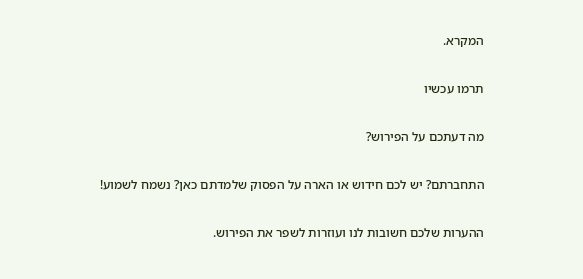המקרא.

תרמו עכשיו

מה דעתכם על הפירוש?

התחברתם? יש לכם חידוש או הארה על הפסוק שלמדתם כאן? נשמח לשמוע!

ההערות שלכם חשובות לנו ועוזרות לשפר את הפירוש.